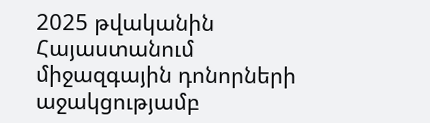2025 թվականին Հայաստանում միջազգային դոնորների աջակցությամբ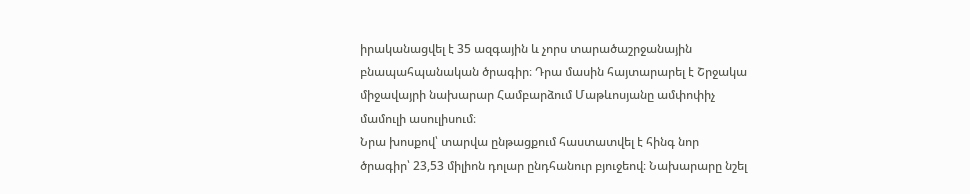իրականացվել է 35 ազգային և չորս տարածաշրջանային բնապահպանական ծրագիր։ Դրա մասին հայտարարել է Շրջակա միջավայրի նախարար Համբարձում Մաթևոսյանը ամփոփիչ մամուլի ասուլիսում։
Նրա խոսքով՝ տարվա ընթացքում հաստատվել է հինգ նոր ծրագիր՝ 23,53 միլիոն դոլար ընդհանուր բյուջեով։ Նախարարը նշել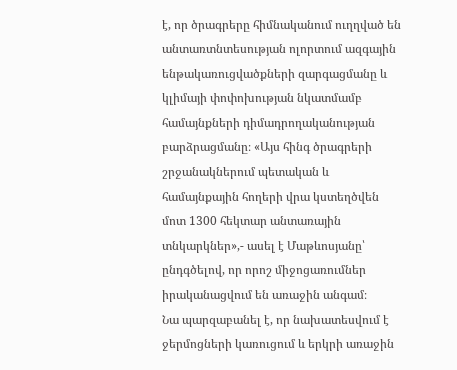է, որ ծրագրերը հիմնականում ուղղված են անտառտնտեսության ոլորտում ազգային ենթակառուցվածքների զարգացմանը և կլիմայի փոփոխության նկատմամբ համայնքների դիմադրողականության բարձրացմանը։ «Այս հինգ ծրագրերի շրջանակներում պետական և համայնքային հողերի վրա կստեղծվեն մոտ 1300 հեկտար անտառային տնկարկներ»,- ասել է Մաթևոսյանը՝ ընդգծելով, որ որոշ միջոցառումներ իրականացվում են առաջին անգամ։
Նա պարզաբանել է, որ նախատեսվում է ջերմոցների կառուցում և երկրի առաջին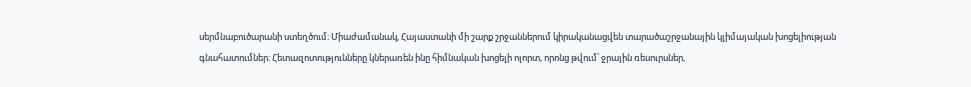սերմնաբուծարանի ստեղծում։ Միաժամանակ, Հայաստանի մի շարք շրջաններում կիրականացվեն տարածաշրջանային կլիմայական խոցելիության գնահատումներ։ Հետազոտությունները կներառեն ինը հիմնական խոցելի ոլորտ, որոնց թվում՝ ջրային ռեսուրսներ,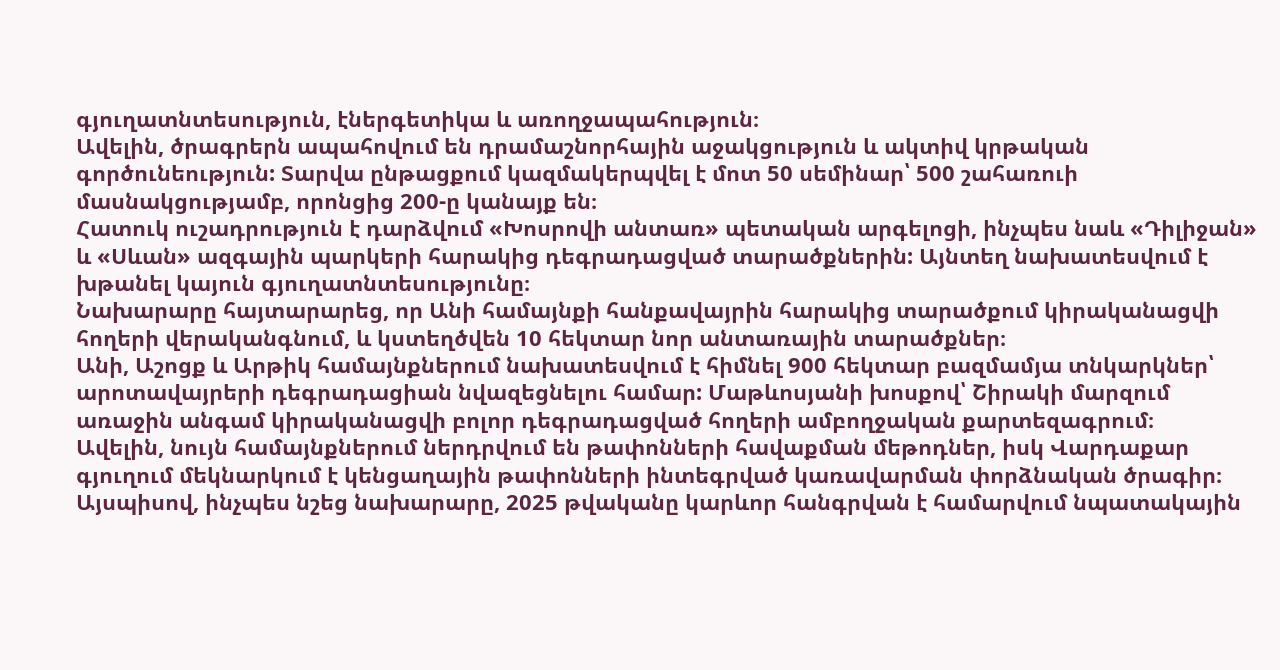գյուղատնտեսություն, էներգետիկա և առողջապահություն։
Ավելին, ծրագրերն ապահովում են դրամաշնորհային աջակցություն և ակտիվ կրթական գործունեություն: Տարվա ընթացքում կազմակերպվել է մոտ 50 սեմինար՝ 500 շահառուի մասնակցությամբ, որոնցից 200-ը կանայք են։
Հատուկ ուշադրություն է դարձվում «Խոսրովի անտառ» պետական արգելոցի, ինչպես նաև «Դիլիջան» և «Սևան» ազգային պարկերի հարակից դեգրադացված տարածքներին: Այնտեղ նախատեսվում է խթանել կայուն գյուղատնտեսությունը։
Նախարարը հայտարարեց, որ Անի համայնքի հանքավայրին հարակից տարածքում կիրականացվի հողերի վերականգնում, և կստեղծվեն 10 հեկտար նոր անտառային տարածքներ։
Անի, Աշոցք և Արթիկ համայնքներում նախատեսվում է հիմնել 900 հեկտար բազմամյա տնկարկներ՝ արոտավայրերի դեգրադացիան նվազեցնելու համար: Մաթևոսյանի խոսքով՝ Շիրակի մարզում առաջին անգամ կիրականացվի բոլոր դեգրադացված հողերի ամբողջական քարտեզագրում։
Ավելին, նույն համայնքներում ներդրվում են թափոնների հավաքման մեթոդներ, իսկ Վարդաքար գյուղում մեկնարկում է կենցաղային թափոնների ինտեգրված կառավարման փորձնական ծրագիր։
Այսպիսով, ինչպես նշեց նախարարը, 2025 թվականը կարևոր հանգրվան է համարվում նպատակային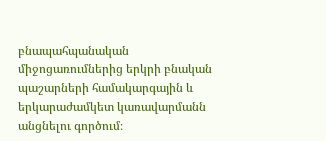բնապահպանական միջոցառումներից երկրի բնական պաշարների համակարգային և երկարաժամկետ կառավարմանն անցնելու գործում։